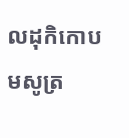លដុកិកោបមសូត្រ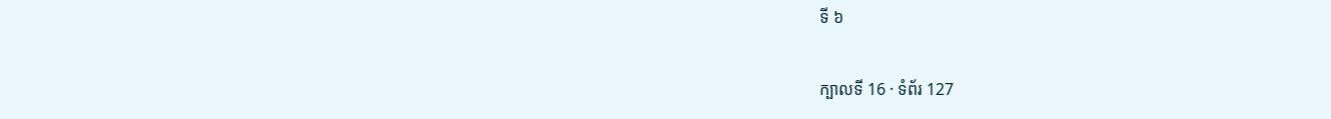ទី ៦

ក្បាលទី 16 · ទំព័រ 127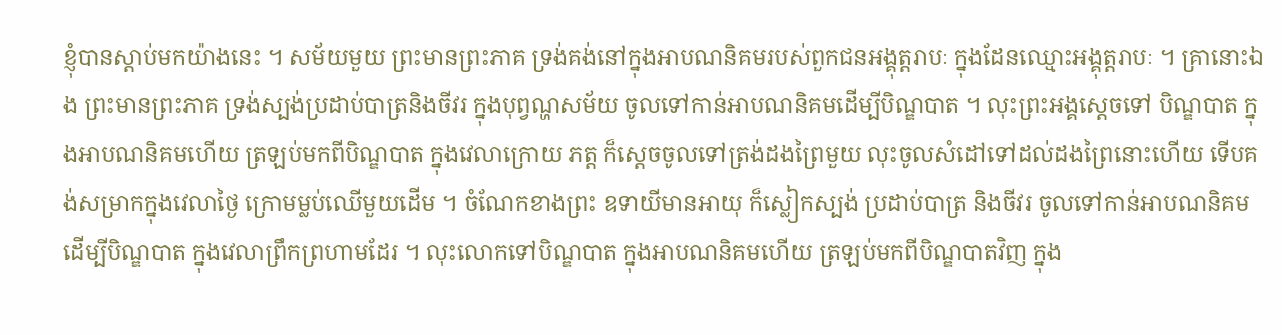ខ្ញុំបានស្តាប់មកយ៉ាងនេះ ។ សម័យមួយ ព្រះមានព្រះភាគ ទ្រង់គង់នៅក្នុងអាបណនិគមរបស់ពួកជនអង្គុត្តរាបៈ ក្នុងដែនឈ្មោះអង្គុត្តរាបៈ ។ គ្រានោះឯង ព្រះមានព្រះភាគ ទ្រង់ស្បង់ប្រដាប់បាត្រនិងចីវរ ក្នុងបុព្វណ្ហសម័យ ចូលទៅកាន់អាបណនិគមដើម្បីបិណ្ឌបាត ។ លុះព្រះអង្គស្តេចទៅ បិណ្ឌបាត ក្នុងអាបណនិគមហើយ ត្រឡប់មកពីបិណ្ឌបាត ក្នុងវេលាក្រោយ ភត្ត ក៏ស្តេចចូលទៅត្រង់ដងព្រៃមួយ លុះចូលសំដៅទៅដល់ដងព្រៃនោះហើយ ទើបគង់សម្រាកក្នុងវេលាថ្ងៃ ក្រោមម្លប់ឈើមួយដើម ។ ចំណែកខាងព្រះ ឧទាយីមានអាយុ ក៏ស្លៀកស្បង់ ប្រដាប់បាត្រ និងចីវរ ចូលទៅកាន់អាបណនិគម ដើម្បីបិណ្ឌបាត ក្នុងវេលាព្រឹកព្រហាមដែរ ។ លុះលោកទៅបិណ្ឌបាត ក្នុងអាបណនិគមហើយ ត្រឡប់មកពីបិណ្ឌបាតវិញ ក្នុង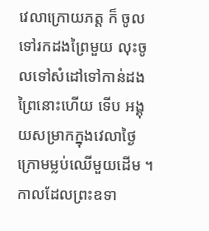វេលាក្រោយភត្ត ក៏ ចូលទៅរកដងព្រៃមួយ លុះចូលទៅសំដៅទៅកាន់ដងព្រៃនោះហើយ ទើប អង្គុយសម្រាកក្នុងវេលាថ្ងៃ ក្រោមម្លប់ឈើមួយដើម ។ កាលដែលព្រះឧទា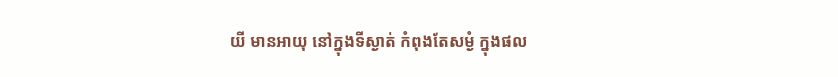យី មានអាយុ នៅក្នុងទីស្ងាត់ កំពុងតែសម្ងំ ក្នុងផល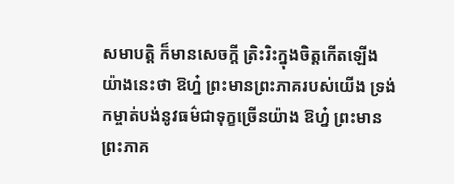សមាបត្តិ ក៏មានសេចក្តី ត្រិះរិះក្នុងចិត្តកើតឡើង យ៉ាងនេះថា ឱហ្ន៎ ព្រះមានព្រះភាគរបស់យើង ទ្រង់ កម្ចាត់បង់នូវធម៌ជាទុក្ខច្រើនយ៉ាង ឱហ្ន៎ ព្រះមានព្រះភាគ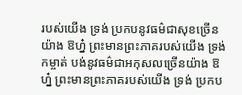របស់យើង ទ្រង់ ប្រកបនូវធម៌ជាសុខច្រើនយ៉ាង ឱហ្ន៎ ព្រះមានព្រះភាគរបស់យើង ទ្រង់កម្ចាត់ បង់នូវធម៌ជាអកុសលច្រើនយ៉ាង ឱហ្ន៎ ព្រះមានព្រះភាគរបស់យើង ទ្រង់ ប្រកប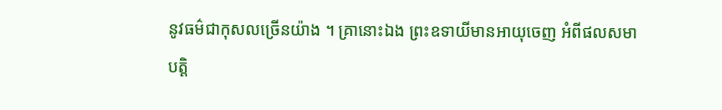នូវធម៌ជាកុសលច្រើនយ៉ាង ។ គ្រានោះឯង ព្រះឧទាយីមានអាយុចេញ អំពីផលសមាបត្តិ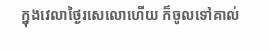ក្នុងវេលាថ្ងៃរសេលោហើយ ក៏ចូលទៅគាល់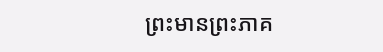ព្រះមានព្រះភាគ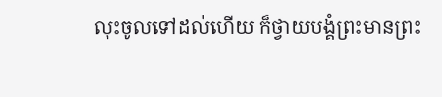លុះចូលទៅដល់ហើយ ក៏ថ្វាយបង្គំព្រះមានព្រះ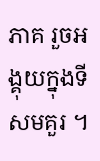ភាគ រួចអង្គុយក្នុងទី សមគួរ ។